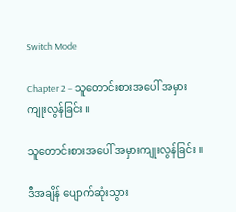Switch Mode

Chapter 2 – သူတောင်းစားအပေါ် အမှားကျုးလွန်ခြင်း ။

သူတောင်းစားအပေါ် အမှားကျုးလွန်ခြင်း ။

ဒီအချိန် ပျောက်ဆုံးသွား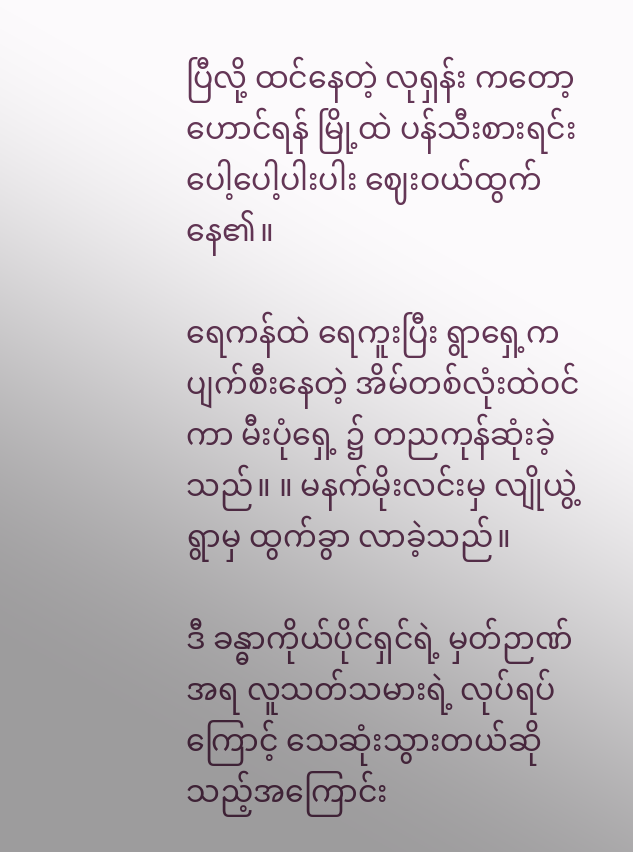ပြီလို့ ထင်နေတဲ့ လုရှန်း ကတော့ ဟောင်ရန် မြို့ထဲ ပန်သီးစားရင်း ပေါ့ပေါ့ပါးပါး ဈေးဝယ်ထွက်နေ၏။

ရေကန်ထဲ ရေကူးပြီး ရွာရှေ့က ပျက်စီးနေတဲ့ အိမ်တစ်လုံးထဲဝင်ကာ မီးပုံရှေ့ ၌ တညကုန်ဆုံးခဲ့သည်။ ။ မနက်မိုးလင်းမှ လျိုယွဲ့ ရွာမှ ထွက်ခွာ လာခဲ့သည်။

ဒီ ခန္ဓာကိုယ်ပိုင်ရှင်ရဲ့ မှတ်ဉာဏ် အရ လူသတ်သမားရဲ့ လုပ်ရပ် ကြောင့် သေဆုံးသွားတယ်ဆိုသည့်အကြောင်း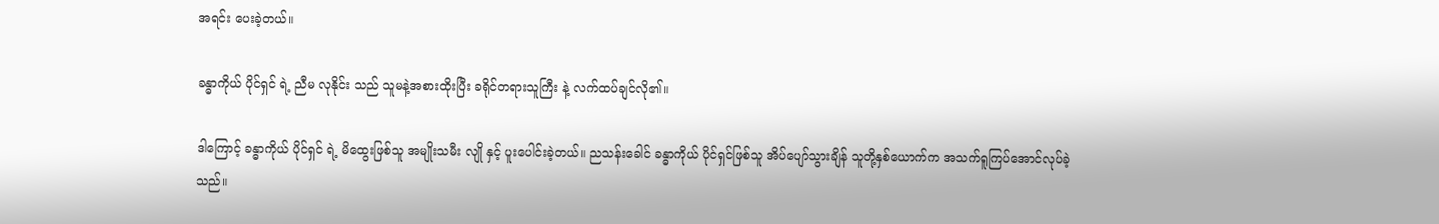အရင်း ပေးခဲ့တယ်။

ခန္ဓာကိုယ် ပိုင်ရှင် ရဲ့ ညီမ လုနိုင်း သည် သူမနဲ့အစားထိုးပြီး ခရိုင်တရားသူကြီး နဲ့ လက်ထပ်ချင်လို၏။

ဒါကြောင့် ခန္ဓာကိုယ် ပိုင်ရှင် ရဲ့ မိထွေးဖြစ်သူ အမျိုးသမီး လျို နှင့် ပူးပေါင်းခဲ့တယ်။ ညသန်းခေါင် ခန္ဓာကိုယ် ပိုင်ရှင်ဖြစ်သူ အိပ်ပျော်သွားချိန် သူတို့နှစ်ယောက်က အသက်ရူကြပ်အောင်လုပ်ခဲ့သည်။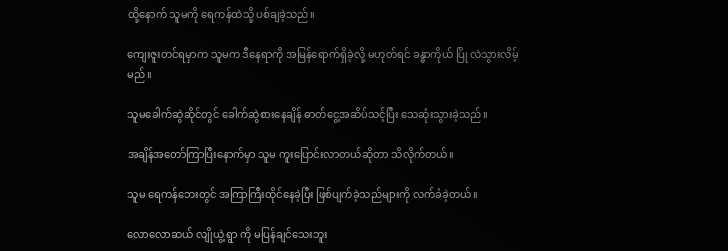ထို့နောက် သူမကို ရေကန်ထဲသို့ ပစ်ချခဲ့သည်။

ကျေးဇူးတင်ရမှာက သူမက ဒီနေရာကို အမြန်ရောက်ရှိခဲ့လို့ မဟုတ်ရင် ခန္ဓာကိုယ် ပြို လဲသွားလိမ့်မည်။

သူမခေါက်ဆွဲဆိုင်တွင် ခေါက်ဆွဲစားနေချိန် ဓာတ်ငွေ့အဆိပ်သင့်ပြီး သေဆုံးသွားခဲ့သည်။

အချိန်အတော်ကြာပြီးနောက်မှာ သူမ ကူးပြောင်းလာတယ်ဆိုတာ သိလိုက်တယ်။

သူမ ရေကန်ဘေးတွင် အကြာကြီးထိုင်နေခဲ့ပြီး ဖြစ်ပျက်ခဲ့သည်များကို လက်ခံခဲ့တယ်။

လောလောဆယ် လျိုယွဲ့ ရွာ ကို မပြန်ချင်သေးဘူး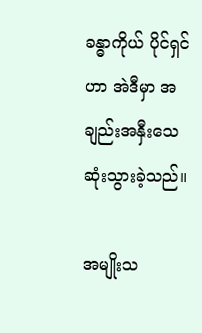ခန္ဓာကိုယ် ပိုင်ရှင်ဟာ အဲဒီမှာ အချည်းအနှီးသေဆုံးသွားခဲ့သည်။

အမျိုးသ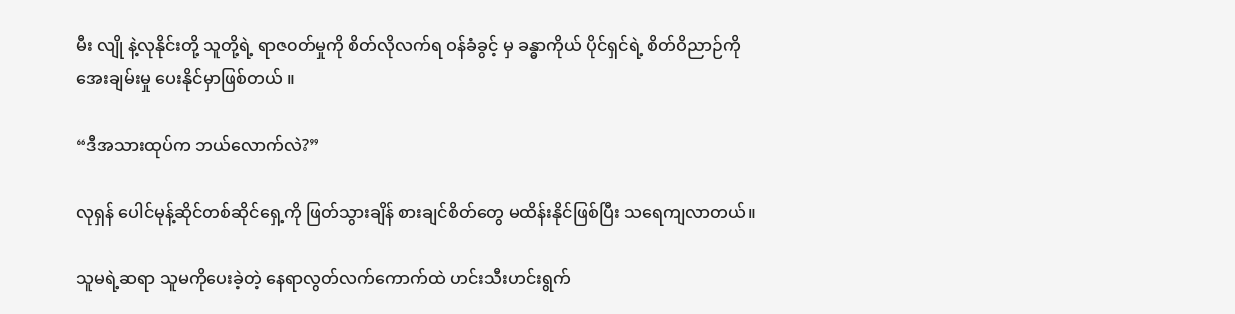မီး လျို နဲ့လုနိုင်းတို့ သူတို့ရဲ့ ရာဇ၀တ်မှုကို စိတ်လိုလက်ရ ဝန်ခံခွင့် မှ ခန္ဓာကိုယ် ပိုင်ရှင်ရဲ့ စိတ်ဝိညာဉ်ကို အေးချမ်းမှု ပေးနိုင်မှာဖြစ်တယ် ။

“ဒီအသားထုပ်က ဘယ်လောက်လဲ?”

လုရှန် ပေါင်မုန့်ဆိုင်တစ်ဆိုင်ရှေ့ကို ဖြတ်သွားချိန် စားချင်စိတ်တွေ မထိန်းနိုင်ဖြစ်ပြီး သရေကျလာတယ်။

သူမရဲ့ဆရာ သူမကိုပေးခဲ့တဲ့ နေရာလွတ်လက်ကောက်ထဲ ဟင်းသီးဟင်းရွက်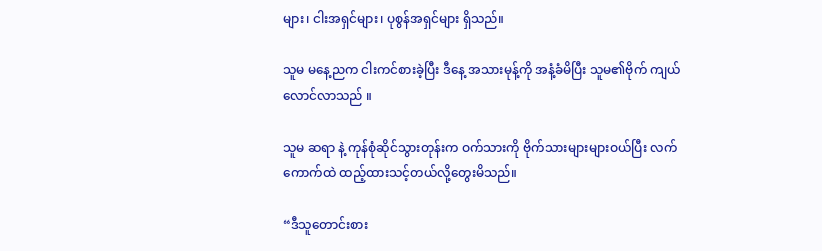များ၊ ငါးအရှင်များ၊ ပုစွန်အရှင်များ ရှိသည်။

သူမ မနေ့ညက ငါးကင်စားခဲ့ပြီး ဒီနေ့ အသားမုန့်ကို အနံ့ခံမိပြီး သူမ၏ဗိုက် ကျယ်လောင်လာသည် ။

သူမ ဆရာ နဲ့ ကုန်စုံဆိုင်သွားတုန်းက ဝက်သားကို ဗိုက်သားများများဝယ်ပြီး လက်ကောက်ထဲ ထည့်ထားသင့်တယ်လို့တွေးမိသည်။

“ဒီသူတောင်းစား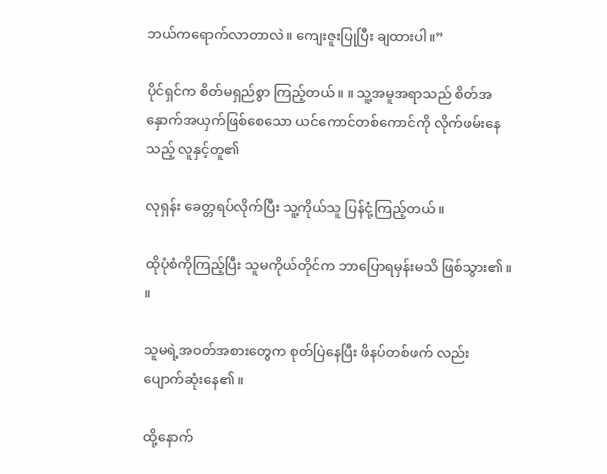ဘယ်ကရောက်လာတာလဲ။ ကျေးဇူးပြုပြီး ချထားပါ။”

ပိုင်ရှင်က စိတ်မရှည်စွာ ကြည့်တယ်။ ။ သူ့အမူအရာသည် စိတ်အနှောက်အယှက်ဖြစ်စေသော ယင်ကောင်တစ်ကောင်ကို လိုက်ဖမ်းနေသည့် လူနှင့်တူ၏

လုရှန်း ခေတ္တရပ်လိုက်ပြီး သူ့ကိုယ်သူ ပြန်ငုံ့ကြည့်တယ်။

ထိုပုံစံကိုကြည့်ပြီး သူမကိုယ်တိုင်က ဘာပြောရမှန်းမသိ ဖြစ်သွား၏။ ။

သူမရဲ့အဝတ်အစားတွေက စုတ်ပြဲနေပြီး ဖိနပ်တစ်ဖက် လည်း ပျောက်ဆုံးနေ၏ ။

ထို့နောက်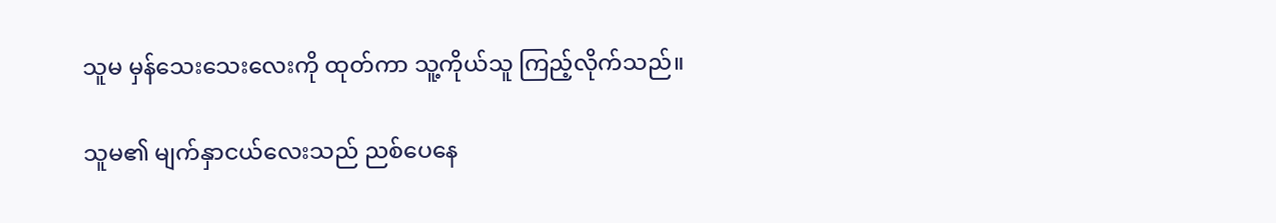သူမ မှန်သေးသေးလေးကို ထုတ်ကာ သူ့ကိုယ်သူ ကြည့်လိုက်သည်။

သူမ၏ မျက်နှာငယ်လေးသည် ညစ်ပေနေ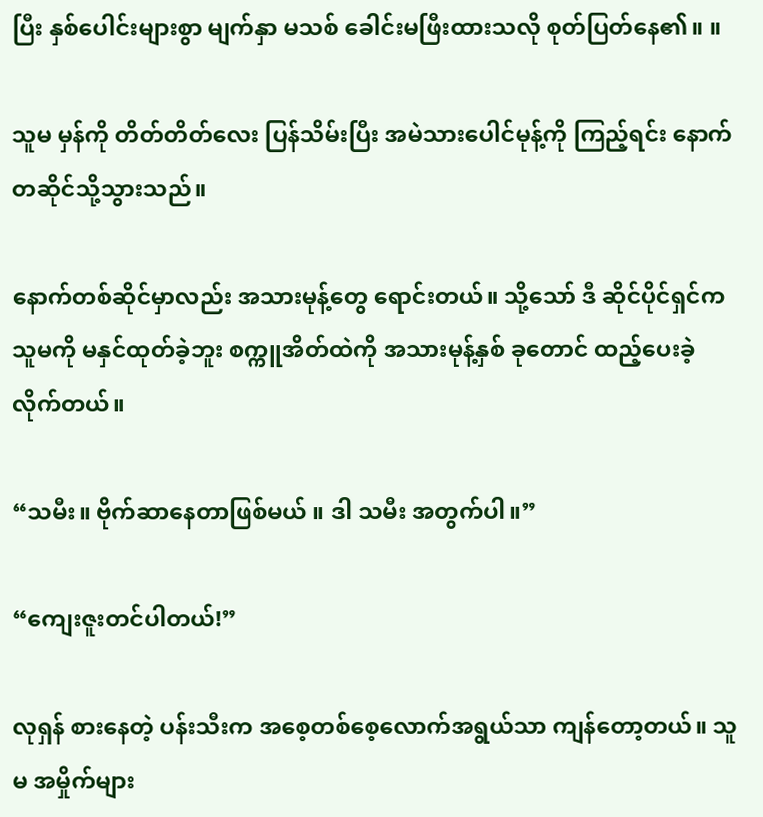ပြီး နှစ်ပေါင်းများစွာ မျက်နှာ မသစ် ခေါင်းမဖြီးထားသလို စုတ်ပြတ်နေ၏။ ။

သူမ မှန်ကို တိတ်တိတ်လေး ပြန်သိမ်းပြီး အမဲသားပေါင်မုန့်ကို ကြည့်ရင်း နောက်တဆိုင်သို့သွားသည်။

နောက်တစ်ဆိုင်မှာလည်း အသားမုန့်တွေ ရောင်းတယ်။ သို့သော် ဒီ ဆိုင်ပိုင်ရှင်က သူမကို မနှင်ထုတ်ခဲ့ဘူး စက္ကူအိတ်ထဲကို အသားမုန့်နှစ် ခုတောင် ထည့်ပေးခဲ့လိုက်တယ်။

“သမီး။ ဗိုက်ဆာနေတာဖြစ်မယ် ။ ဒါ သမီး အတွက်ပါ။”

“ကျေးဇူးတင်ပါတယ်!”

လုရှန် စားနေတဲ့ ပန်းသီးက အစေ့တစ်စေ့လောက်အရွယ်သာ ကျန်တော့တယ်။ သူမ အမှိုက်များ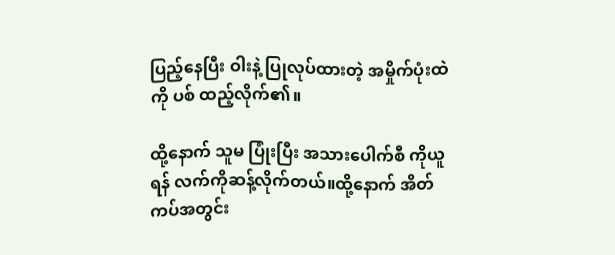ပြည့်နေပြီး ဝါးနဲ့ ပြုလုပ်ထားတဲ့ အမှိုက်ပုံးထဲကို ပစ် ထည့်လိုက်၏။

ထို့နောက် သူမ ပြုံးပြီး အသားပေါက်စီ ကိုယူရန် လက်ကိုဆန့်လိုက်တယ်။ထို့နောက် အိတ်ကပ်အတွင်း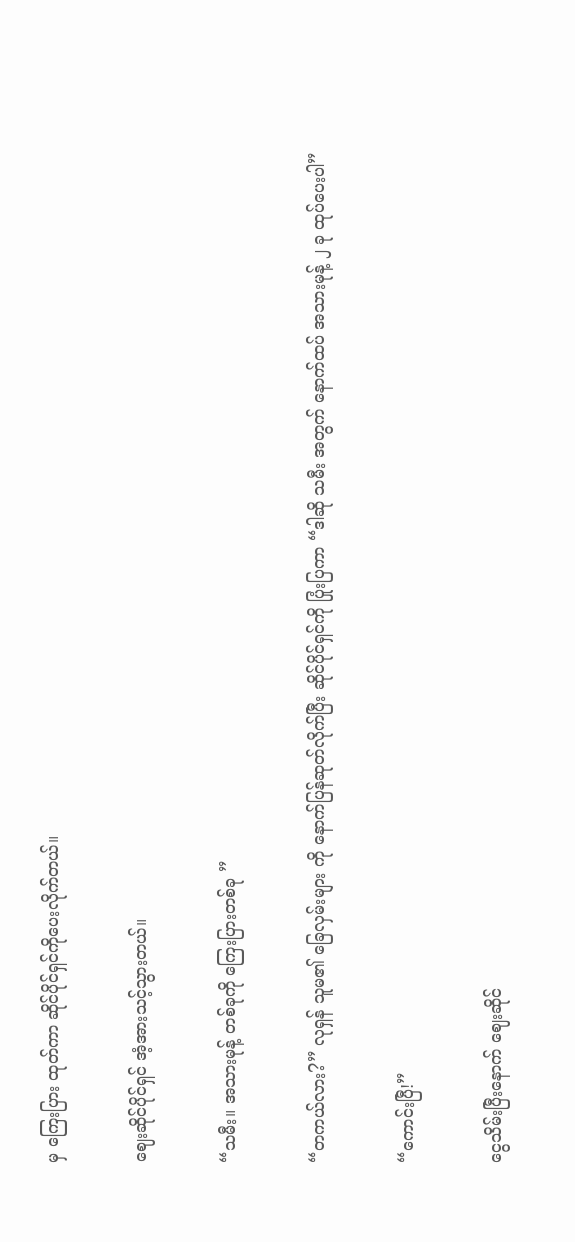မှ ကြေးပြား ထုတ်ကာ ဆိုင်ပိုင်ရှင်ကိုပေးလိုက်တယ်။

ဈေးဆိုင်ပိုင်ရှင် အံ့အားသင့်သွားတယ်။

“သမီး။ အသားမုန့် တစ်ခုကို ကြေးပြားတစ်ခု ”

“တကယ်လား?” လုရှန် သူမ၏ ခြေလှမ်းများ ကို နောက်ပြန်ဆုတ်လိုက်ပြီး ဆိုင်ပိုင်ရှင်ကို ပြုံးပြကာ “ဒါဆို သမီး အတွက် နောက်ထပ် အသားမုန့် ၂ ခု ထုပ်ပေးပါ”

“ကောင်းပြီ!”

ငွေသိမ်းပြီးနောက် ဈေးဆိုင်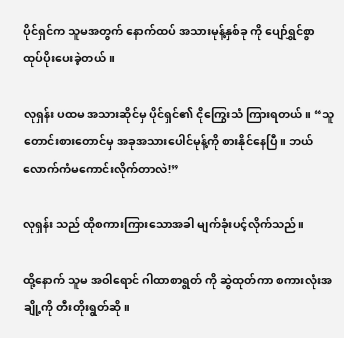ပိုင်ရှင်က သူမအတွက် နောက်ထပ် အသားမုန့်နှစ်ခု ကို ပျော်ရွှင်စွာ ထုပ်ပိုးပေးခဲ့တယ် ။

လုရှန်း ပထမ အသားဆိုင်မှ ပိုင်ရှင်၏ ငိုကြွေးသံ ကြားရတယ်။ “သူတောင်းစားတောင်မှ အခုအသားပေါင်မုန့်ကို စားနိုင်နေပြီ။ ဘယ်လောက်ကံမကောင်းလိုက်တာလဲ!”

လုရှန်း သည် ထိုစကားကြားသောအခါ မျက်ခုံးပင့်လိုက်သည်။

ထို့နောက် သူမ အဝါရောင် ဂါထာစာရွတ် ကို ဆွဲထုတ်ကာ စကားလုံးအချို့ကို တီးတိုးရွတ်ဆို။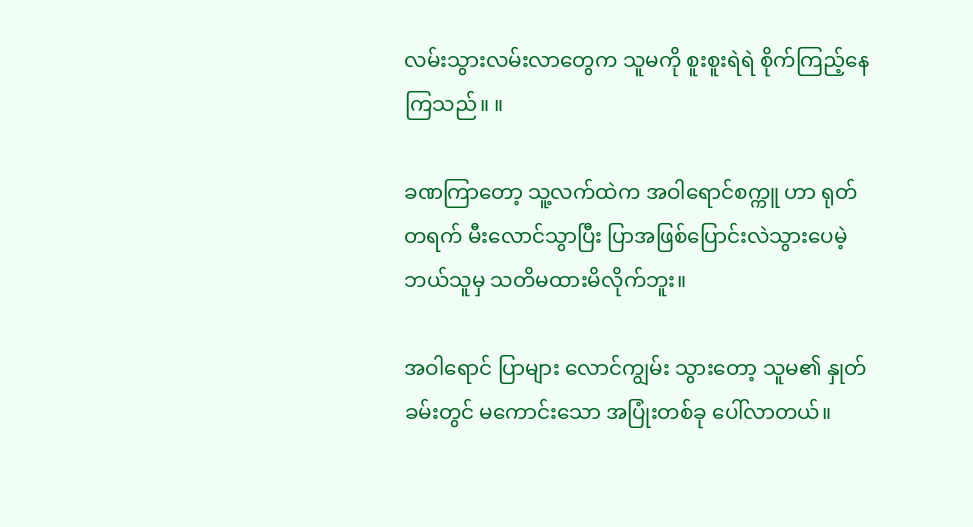လမ်းသွားလမ်းလာတွေက သူမကို စူးစူးရဲရဲ စိုက်ကြည့်နေကြသည်။ ။

ခဏကြာတော့ သူ့လက်ထဲက အဝါရောင်စက္ကူ ဟာ ရုတ်တရက် မီးလောင်သွာပြီး ပြာအဖြစ်ပြောင်းလဲသွားပေမဲ့ ဘယ်သူမှ သတိမထားမိလိုက်ဘူး။

အဝါရောင် ပြာများ လောင်ကျွမ်း သွားတော့ သူမ၏ နှုတ်ခမ်းတွင် မကောင်းသော အပြုံးတစ်ခု ပေါ်လာတယ်။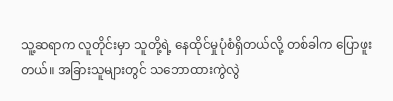သူ့ဆရာက လူတိုင်းမှာ သူတို့ရဲ့ နေထိုင်မှုပုံစံရှိတယ်လို့ တစ်ခါက ပြောဖူးတယ်။ အခြားသူများတွင် သဘောထားကွဲလွဲ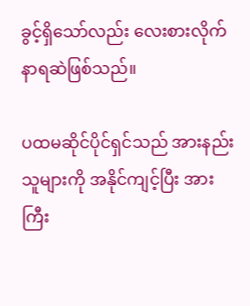ခွင့်ရှိသော်လည်း လေးစားလိုက်နာရဆဲဖြစ်သည်။

ပထမဆိုင်ပိုင်ရှင်သည် အားနည်းသူများကို အနိုင်ကျင့်ပြီး အားကြီး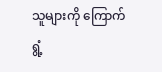သူများကို ကြောက်ရွံ့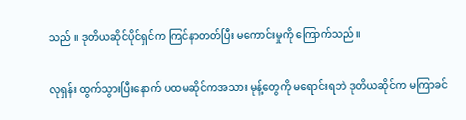သည် ။ ဒုတိယဆိုင်ပိုင်ရှင်က ကြင်နာတတ်ပြီး မကောင်းမှုကို ကြောက်သည်။

လုရှန်း ထွက်သွားပြီးနောက် ပထမဆိုင်ကအသား မုန့်တွေကို မရောင်းရဘဲ ဒုတိယဆိုင်က မကြာခင်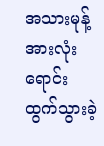အသားမုန့် အားလုံး ရောင်းထွက်သွားခဲ့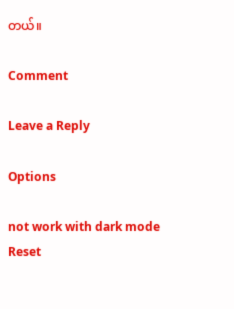တယ်။

Comment

Leave a Reply

Options

not work with dark mode
Reset